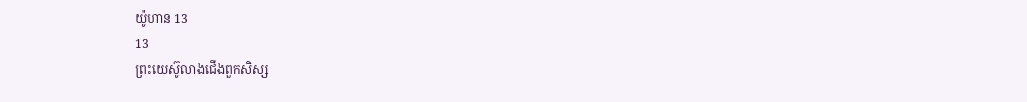យ៉ូហាន 13
13
ព្រះយេស៊ូលាងជើងពួកសិស្ស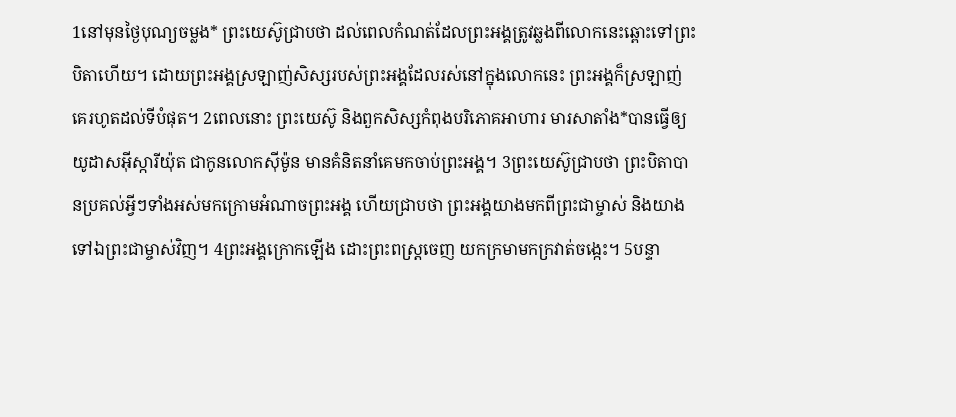1នៅមុនថ្ងៃបុណ្យចម្លង* ព្រះយេស៊ូជ្រាបថា ដល់ពេលកំណត់ដែលព្រះអង្គត្រូវឆ្លងពីលោកនេះឆ្ពោះទៅព្រះបិតាហើយ។ ដោយព្រះអង្គស្រឡាញ់សិស្សរបស់ព្រះអង្គដែលរស់នៅក្នុងលោកនេះ ព្រះអង្គក៏ស្រឡាញ់គេរហូតដល់ទីបំផុត។ 2ពេលនោះ ព្រះយេស៊ូ និងពួកសិស្សកំពុងបរិភោគអាហារ មារសាតាំង*បានធ្វើឲ្យយូដាសអ៊ីស្ការីយ៉ុត ជាកូនលោកស៊ីម៉ូន មានគំនិតនាំគេមកចាប់ព្រះអង្គ។ 3ព្រះយេស៊ូជ្រាបថា ព្រះបិតាបានប្រគល់អ្វីៗទាំងអស់មកក្រោមអំណាចព្រះអង្គ ហើយជ្រាបថា ព្រះអង្គយាងមកពីព្រះជាម្ចាស់ និងយាងទៅឯព្រះជាម្ចាស់វិញ។ 4ព្រះអង្គក្រោកឡើង ដោះព្រះពស្ដ្រចេញ យកក្រមាមកក្រវាត់ចង្កេះ។ 5បន្ទា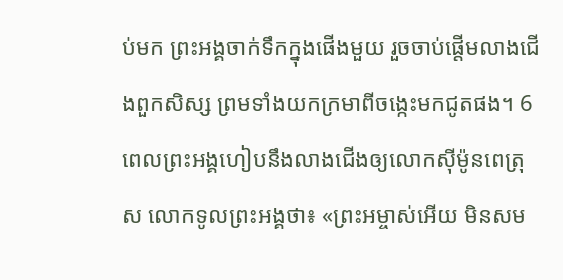ប់មក ព្រះអង្គចាក់ទឹកក្នុងផើងមួយ រួចចាប់ផ្ដើមលាងជើងពួកសិស្ស ព្រមទាំងយកក្រមាពីចង្កេះមកជូតផង។ 6ពេលព្រះអង្គហៀបនឹងលាងជើងឲ្យលោកស៊ីម៉ូនពេត្រុស លោកទូលព្រះអង្គថា៖ «ព្រះអម្ចាស់អើយ មិនសម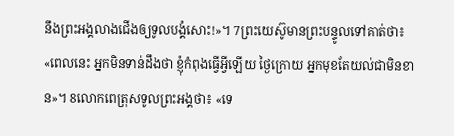នឹងព្រះអង្គលាងជើងឲ្យទូលបង្គំសោះ!»។ 7ព្រះយេស៊ូមានព្រះបន្ទូលទៅគាត់ថា៖ «ពេលនេះ អ្នកមិនទាន់ដឹងថា ខ្ញុំកំពុងធ្វើអ្វីឡើយ ថ្ងៃក្រោយ អ្នកមុខតែយល់ជាមិនខាន»។ 8លោកពេត្រុសទូលព្រះអង្គថា៖ «ទេ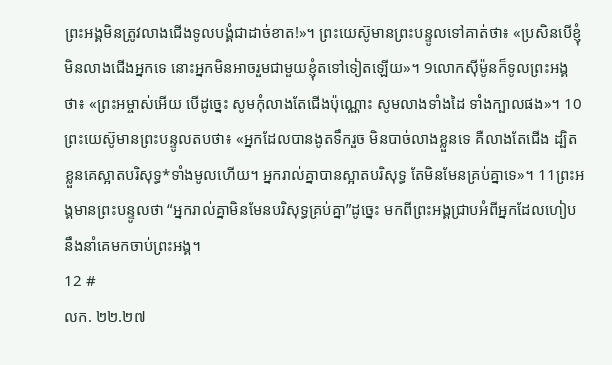ព្រះអង្គមិនត្រូវលាងជើងទូលបង្គំជាដាច់ខាត!»។ ព្រះយេស៊ូមានព្រះបន្ទូលទៅគាត់ថា៖ «ប្រសិនបើខ្ញុំមិនលាងជើងអ្នកទេ នោះអ្នកមិនអាចរួមជាមួយខ្ញុំតទៅទៀតឡើយ»។ 9លោកស៊ីម៉ូនក៏ទូលព្រះអង្គថា៖ «ព្រះអម្ចាស់អើយ បើដូច្នេះ សូមកុំលាងតែជើងប៉ុណ្ណោះ សូមលាងទាំងដៃ ទាំងក្បាលផង»។ 10ព្រះយេស៊ូមានព្រះបន្ទូលតបថា៖ «អ្នកដែលបានងូតទឹករួច មិនបាច់លាងខ្លួនទេ គឺលាងតែជើង ដ្បិតខ្លួនគេស្អាតបរិសុទ្ធ*ទាំងមូលហើយ។ អ្នករាល់គ្នាបានស្អាតបរិសុទ្ធ តែមិនមែនគ្រប់គ្នាទេ»។ 11ព្រះអង្គមានព្រះបន្ទូលថា “អ្នករាល់គ្នាមិនមែនបរិសុទ្ធគ្រប់គ្នា”ដូច្នេះ មកពីព្រះអង្គជ្រាបអំពីអ្នកដែលហៀបនឹងនាំគេមកចាប់ព្រះអង្គ។
12 #
លក. ២២.២៧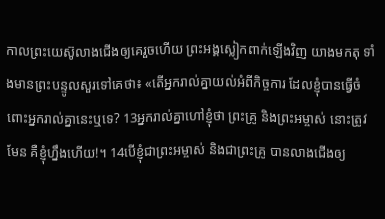កាលព្រះយេស៊ូលាងជើងឲ្យគេរួចហើយ ព្រះអង្គស្លៀកពាក់ឡើងវិញ យាងមកតុ ទាំងមានព្រះបន្ទូលសួរទៅគេថា៖ «តើអ្នករាល់គ្នាយល់អំពីកិច្ចការ ដែលខ្ញុំបានធ្វើចំពោះអ្នករាល់គ្នានេះឬទេ? 13អ្នករាល់គ្នាហៅខ្ញុំថា ព្រះគ្រូ និងព្រះអម្ចាស់ នោះត្រូវមែន គឺខ្ញុំហ្នឹងហើយ!។ 14បើខ្ញុំជាព្រះអម្ចាស់ និងជាព្រះគ្រូ បានលាងជើងឲ្យ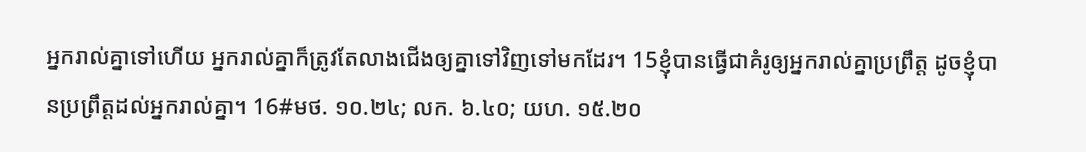អ្នករាល់គ្នាទៅហើយ អ្នករាល់គ្នាក៏ត្រូវតែលាងជើងឲ្យគ្នាទៅវិញទៅមកដែរ។ 15ខ្ញុំបានធ្វើជាគំរូឲ្យអ្នករាល់គ្នាប្រព្រឹត្ត ដូចខ្ញុំបានប្រព្រឹត្តដល់អ្នករាល់គ្នា។ 16#មថ. ១០.២៤; លក. ៦.៤០; យហ. ១៥.២០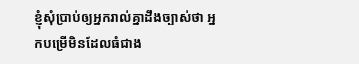ខ្ញុំសុំប្រាប់ឲ្យអ្នករាល់គ្នាដឹងច្បាស់ថា អ្នកបម្រើមិនដែលធំជាង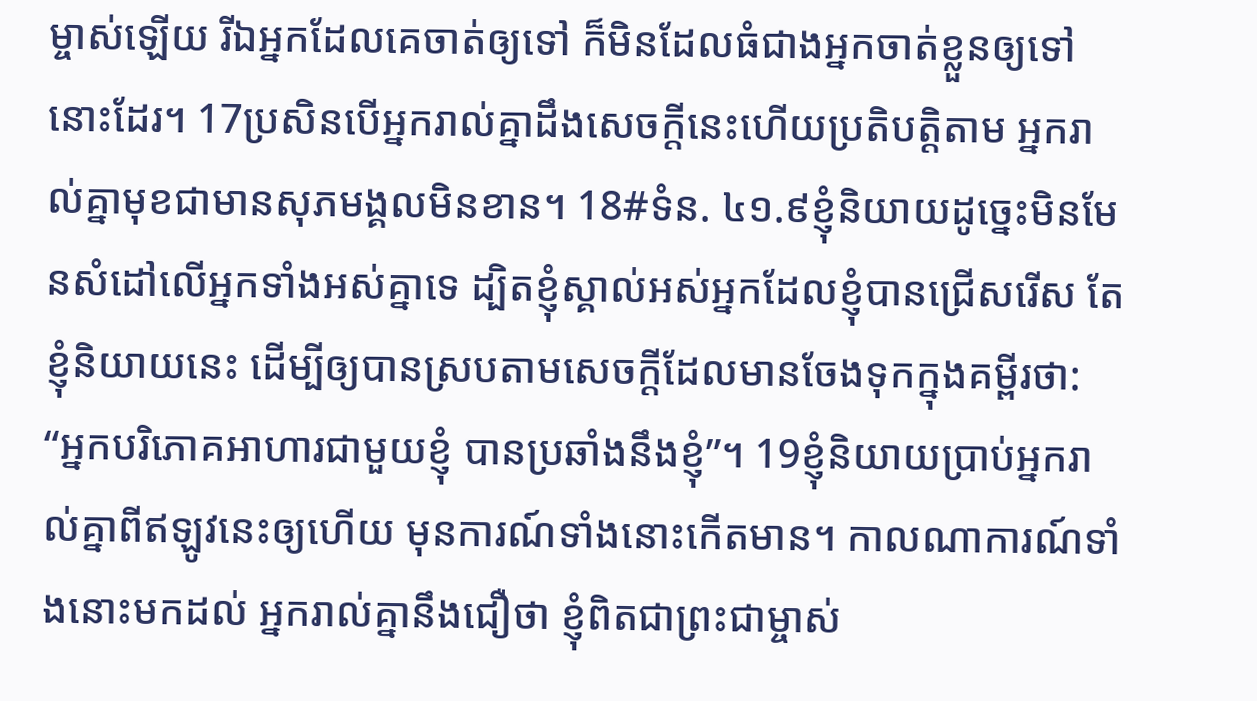ម្ចាស់ឡើយ រីឯអ្នកដែលគេចាត់ឲ្យទៅ ក៏មិនដែលធំជាងអ្នកចាត់ខ្លួនឲ្យទៅនោះដែរ។ 17ប្រសិនបើអ្នករាល់គ្នាដឹងសេចក្ដីនេះហើយប្រតិបត្តិតាម អ្នករាល់គ្នាមុខជាមានសុភមង្គលមិនខាន។ 18#ទំន. ៤១.៩ខ្ញុំនិយាយដូច្នេះមិនមែនសំដៅលើអ្នកទាំងអស់គ្នាទេ ដ្បិតខ្ញុំស្គាល់អស់អ្នកដែលខ្ញុំបានជ្រើសរើស តែខ្ញុំនិយាយនេះ ដើម្បីឲ្យបានស្របតាមសេចក្ដីដែលមានចែងទុកក្នុងគម្ពីរថា: “អ្នកបរិភោគអាហារជាមួយខ្ញុំ បានប្រឆាំងនឹងខ្ញុំ”។ 19ខ្ញុំនិយាយប្រាប់អ្នករាល់គ្នាពីឥឡូវនេះឲ្យហើយ មុនការណ៍ទាំងនោះកើតមាន។ កាលណាការណ៍ទាំងនោះមកដល់ អ្នករាល់គ្នានឹងជឿថា ខ្ញុំពិតជាព្រះជាម្ចាស់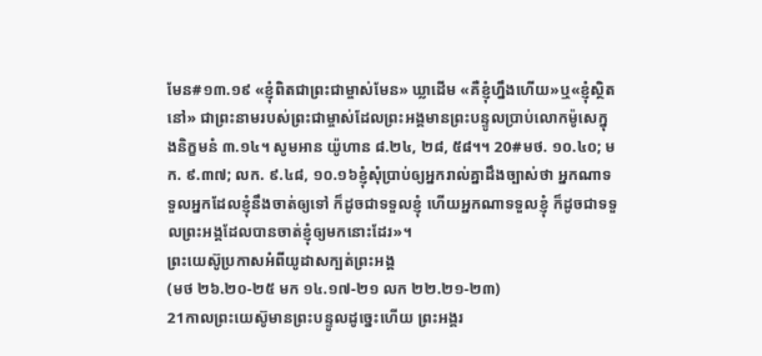មែន#១៣.១៩ «ខ្ញុំពិតជាព្រះជាម្ចាស់មែន» ឃ្លាដើម «គឺខ្ញុំហ្នឹងហើយ»ឬ«ខ្ញុំស្ថិតនៅ» ជាព្រះនាមរបស់ព្រះជាម្ចាស់ដែលព្រះអង្គមានព្រះបន្ទូលប្រាប់លោកម៉ូសេក្នុងនិក្ខមនំ ៣.១៤។ សូមអាន យ៉ូហាន ៨.២៤, ២៨, ៥៨។។ 20#មថ. ១០.៤០; មក. ៩.៣៧; លក. ៩.៤៨, ១០.១៦ខ្ញុំសុំប្រាប់ឲ្យអ្នករាល់គ្នាដឹងច្បាស់ថា អ្នកណាទទួលអ្នកដែលខ្ញុំនឹងចាត់ឲ្យទៅ ក៏ដូចជាទទួលខ្ញុំ ហើយអ្នកណាទទួលខ្ញុំ ក៏ដូចជាទទួលព្រះអង្គដែលបានចាត់ខ្ញុំឲ្យមកនោះដែរ»។
ព្រះយេស៊ូប្រកាសអំពីយូដាសក្បត់ព្រះអង្គ
(មថ ២៦.២០-២៥ មក ១៤.១៧-២១ លក ២២.២១-២៣)
21កាលព្រះយេស៊ូមានព្រះបន្ទូលដូច្នេះហើយ ព្រះអង្គរ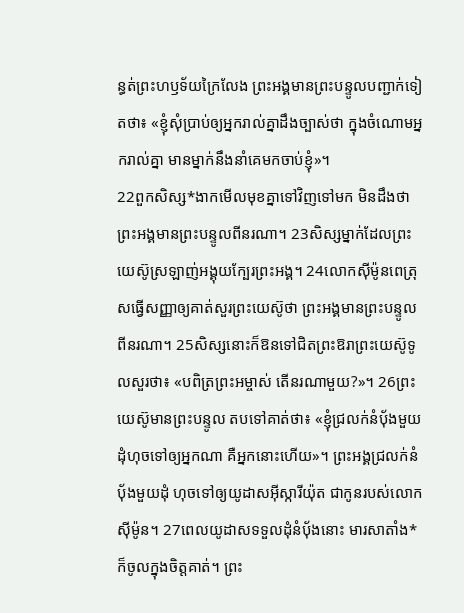ន្ធត់ព្រះហឫទ័យក្រៃលែង ព្រះអង្គមានព្រះបន្ទូលបញ្ជាក់ទៀតថា៖ «ខ្ញុំសុំប្រាប់ឲ្យអ្នករាល់គ្នាដឹងច្បាស់ថា ក្នុងចំណោមអ្នករាល់គ្នា មានម្នាក់នឹងនាំគេមកចាប់ខ្ញុំ»។
22ពួកសិស្ស*ងាកមើលមុខគ្នាទៅវិញទៅមក មិនដឹងថាព្រះអង្គមានព្រះបន្ទូលពីនរណា។ 23សិស្សម្នាក់ដែលព្រះយេស៊ូស្រឡាញ់អង្គុយក្បែរព្រះអង្គ។ 24លោកស៊ីម៉ូនពេត្រុសធ្វើសញ្ញាឲ្យគាត់សួរព្រះយេស៊ូថា ព្រះអង្គមានព្រះបន្ទូលពីនរណា។ 25សិស្សនោះក៏ឱនទៅជិតព្រះឱរាព្រះយេស៊ូទូលសួរថា៖ «បពិត្រព្រះអម្ចាស់ តើនរណាមួយ?»។ 26ព្រះយេស៊ូមានព្រះបន្ទូល តបទៅគាត់ថា៖ «ខ្ញុំជ្រលក់នំប៉័ងមួយដុំហុចទៅឲ្យអ្នកណា គឺអ្នកនោះហើយ»។ ព្រះអង្គជ្រលក់នំប៉័ងមួយដុំ ហុចទៅឲ្យយូដាសអ៊ីស្ការីយ៉ុត ជាកូនរបស់លោកស៊ីម៉ូន។ 27ពេលយូដាសទទួលដុំនំប៉័ងនោះ មារសាតាំង*ក៏ចូលក្នុងចិត្តគាត់។ ព្រះ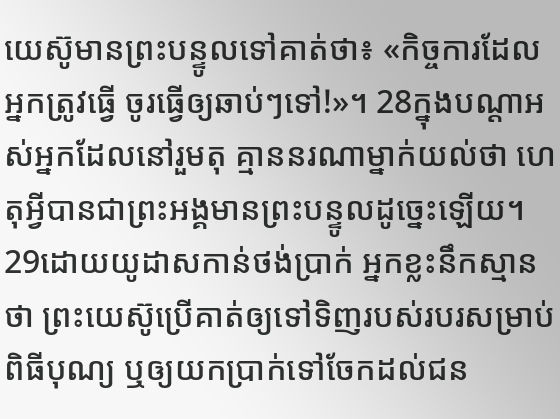យេស៊ូមានព្រះបន្ទូលទៅគាត់ថា៖ «កិច្ចការដែលអ្នកត្រូវធ្វើ ចូរធ្វើឲ្យឆាប់ៗទៅ!»។ 28ក្នុងបណ្ដាអស់អ្នកដែលនៅរួមតុ គ្មាននរណាម្នាក់យល់ថា ហេតុអ្វីបានជាព្រះអង្គមានព្រះបន្ទូលដូច្នេះឡើយ។ 29ដោយយូដាសកាន់ថង់ប្រាក់ អ្នកខ្លះនឹកស្មានថា ព្រះយេស៊ូប្រើគាត់ឲ្យទៅទិញរបស់របរសម្រាប់ពិធីបុណ្យ ឬឲ្យយកប្រាក់ទៅចែកដល់ជន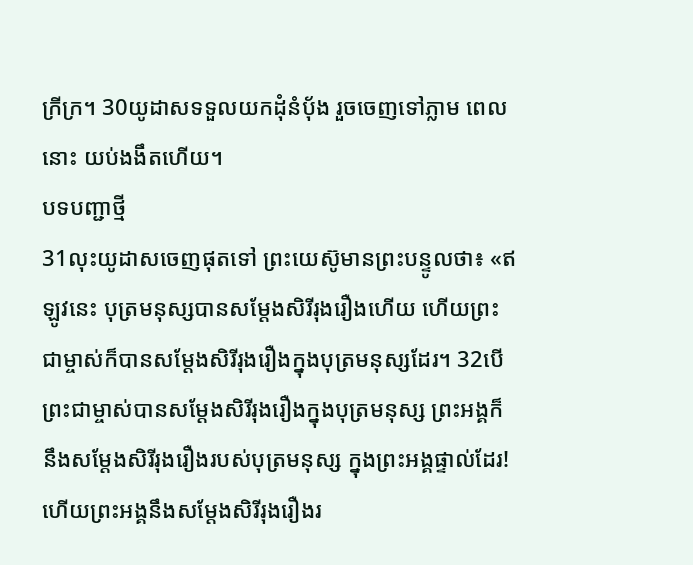ក្រីក្រ។ 30យូដាសទទួលយកដុំនំប៉័ង រួចចេញទៅភ្លាម ពេលនោះ យប់ងងឹតហើយ។
បទបញ្ជាថ្មី
31លុះយូដាសចេញផុតទៅ ព្រះយេស៊ូមានព្រះបន្ទូលថា៖ «ឥឡូវនេះ បុត្រមនុស្សបានសម្តែងសិរីរុងរឿងហើយ ហើយព្រះជាម្ចាស់ក៏បានសម្តែងសិរីរុងរឿងក្នុងបុត្រមនុស្សដែរ។ 32បើព្រះជាម្ចាស់បានសម្តែងសិរីរុងរឿងក្នុងបុត្រមនុស្ស ព្រះអង្គក៏នឹងសម្តែងសិរីរុងរឿងរបស់បុត្រមនុស្ស ក្នុងព្រះអង្គផ្ទាល់ដែរ! ហើយព្រះអង្គនឹងសម្តែងសិរីរុងរឿងរ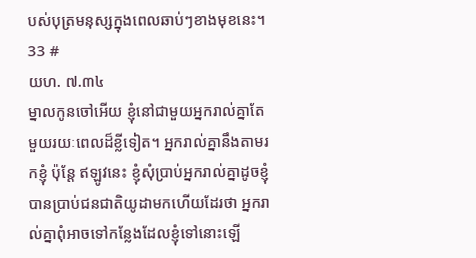បស់បុត្រមនុស្សក្នុងពេលឆាប់ៗខាងមុខនេះ។
33 #
យហ. ៧.៣៤
ម្នាលកូនចៅអើយ ខ្ញុំនៅជាមួយអ្នករាល់គ្នាតែមួយរយៈពេលដ៏ខ្លីទៀត។ អ្នករាល់គ្នានឹងតាមរកខ្ញុំ ប៉ុន្តែ ឥឡូវនេះ ខ្ញុំសុំប្រាប់អ្នករាល់គ្នាដូចខ្ញុំបានប្រាប់ជនជាតិយូដាមកហើយដែរថា អ្នករាល់គ្នាពុំអាចទៅកន្លែងដែលខ្ញុំទៅនោះឡើ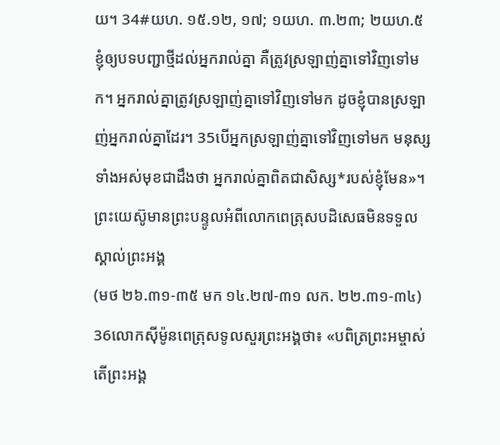យ។ 34#យហ. ១៥.១២, ១៧; ១យហ. ៣.២៣; ២យហ.៥ខ្ញុំឲ្យបទបញ្ជាថ្មីដល់អ្នករាល់គ្នា គឺត្រូវស្រឡាញ់គ្នាទៅវិញទៅមក។ អ្នករាល់គ្នាត្រូវស្រឡាញ់គ្នាទៅវិញទៅមក ដូចខ្ញុំបានស្រឡាញ់អ្នករាល់គ្នាដែរ។ 35បើអ្នកស្រឡាញ់គ្នាទៅវិញទៅមក មនុស្សទាំងអស់មុខជាដឹងថា អ្នករាល់គ្នាពិតជាសិស្ស*របស់ខ្ញុំមែន»។
ព្រះយេស៊ូមានព្រះបន្ទូលអំពីលោកពេត្រុសបដិសេធមិនទទួលស្គាល់ព្រះអង្គ
(មថ ២៦.៣១-៣៥ មក ១៤.២៧-៣១ លក. ២២.៣១-៣៤)
36លោកស៊ីម៉ូនពេត្រុសទូលសួរព្រះអង្គថា៖ «បពិត្រព្រះអម្ចាស់ តើព្រះអង្គ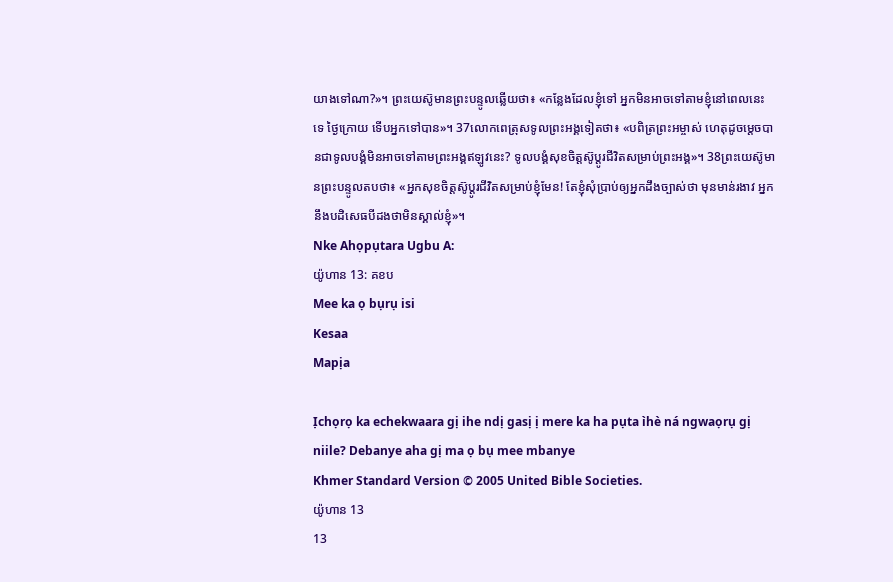យាងទៅណា?»។ ព្រះយេស៊ូមានព្រះបន្ទូលឆ្លើយថា៖ «កន្លែងដែលខ្ញុំទៅ អ្នកមិនអាចទៅតាមខ្ញុំនៅពេលនេះទេ ថ្ងៃក្រោយ ទើបអ្នកទៅបាន»។ 37លោកពេត្រុសទូលព្រះអង្គទៀតថា៖ «បពិត្រព្រះអម្ចាស់ ហេតុដូចម្ដេចបានជាទូលបង្គំមិនអាចទៅតាមព្រះអង្គឥឡូវនេះ? ទូលបង្គំសុខចិត្តស៊ូប្ដូរជីវិតសម្រាប់ព្រះអង្គ»។ 38ព្រះយេស៊ូមានព្រះបន្ទូលតបថា៖ «អ្នកសុខចិត្តស៊ូប្ដូរជីវិតសម្រាប់ខ្ញុំមែន! តែខ្ញុំសុំប្រាប់ឲ្យអ្នកដឹងច្បាស់ថា មុនមាន់រងាវ អ្នកនឹងបដិសេធបីដងថាមិនស្គាល់ខ្ញុំ»។
Nke Ahọpụtara Ugbu A:
យ៉ូហាន 13: គខប
Mee ka ọ bụrụ isi
Kesaa
Mapịa

Ịchọrọ ka echekwaara gị ihe ndị gasị ị mere ka ha pụta ìhè ná ngwaọrụ gị niile? Debanye aha gị ma ọ bụ mee mbanye
Khmer Standard Version © 2005 United Bible Societies.
យ៉ូហាន 13
13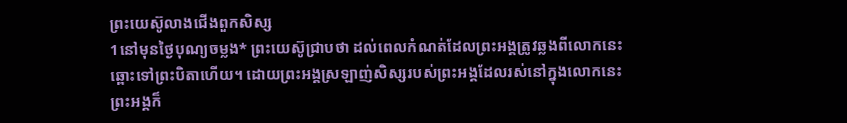ព្រះយេស៊ូលាងជើងពួកសិស្ស
1នៅមុនថ្ងៃបុណ្យចម្លង* ព្រះយេស៊ូជ្រាបថា ដល់ពេលកំណត់ដែលព្រះអង្គត្រូវឆ្លងពីលោកនេះឆ្ពោះទៅព្រះបិតាហើយ។ ដោយព្រះអង្គស្រឡាញ់សិស្សរបស់ព្រះអង្គដែលរស់នៅក្នុងលោកនេះ ព្រះអង្គក៏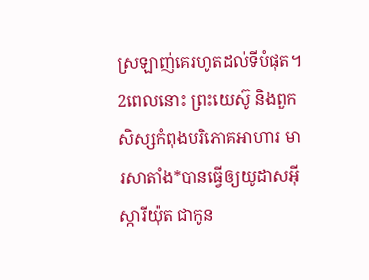ស្រឡាញ់គេរហូតដល់ទីបំផុត។ 2ពេលនោះ ព្រះយេស៊ូ និងពួកសិស្សកំពុងបរិភោគអាហារ មារសាតាំង*បានធ្វើឲ្យយូដាសអ៊ីស្ការីយ៉ុត ជាកូន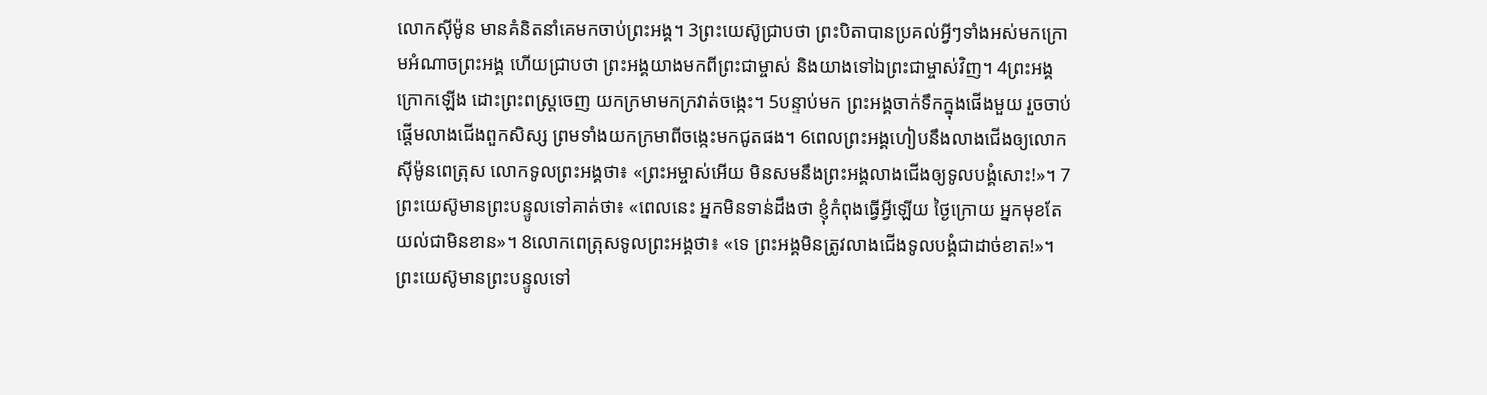លោកស៊ីម៉ូន មានគំនិតនាំគេមកចាប់ព្រះអង្គ។ 3ព្រះយេស៊ូជ្រាបថា ព្រះបិតាបានប្រគល់អ្វីៗទាំងអស់មកក្រោមអំណាចព្រះអង្គ ហើយជ្រាបថា ព្រះអង្គយាងមកពីព្រះជាម្ចាស់ និងយាងទៅឯព្រះជាម្ចាស់វិញ។ 4ព្រះអង្គក្រោកឡើង ដោះព្រះពស្ដ្រចេញ យកក្រមាមកក្រវាត់ចង្កេះ។ 5បន្ទាប់មក ព្រះអង្គចាក់ទឹកក្នុងផើងមួយ រួចចាប់ផ្ដើមលាងជើងពួកសិស្ស ព្រមទាំងយកក្រមាពីចង្កេះមកជូតផង។ 6ពេលព្រះអង្គហៀបនឹងលាងជើងឲ្យលោកស៊ីម៉ូនពេត្រុស លោកទូលព្រះអង្គថា៖ «ព្រះអម្ចាស់អើយ មិនសមនឹងព្រះអង្គលាងជើងឲ្យទូលបង្គំសោះ!»។ 7ព្រះយេស៊ូមានព្រះបន្ទូលទៅគាត់ថា៖ «ពេលនេះ អ្នកមិនទាន់ដឹងថា ខ្ញុំកំពុងធ្វើអ្វីឡើយ ថ្ងៃក្រោយ អ្នកមុខតែយល់ជាមិនខាន»។ 8លោកពេត្រុសទូលព្រះអង្គថា៖ «ទេ ព្រះអង្គមិនត្រូវលាងជើងទូលបង្គំជាដាច់ខាត!»។ ព្រះយេស៊ូមានព្រះបន្ទូលទៅ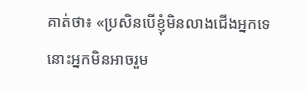គាត់ថា៖ «ប្រសិនបើខ្ញុំមិនលាងជើងអ្នកទេ នោះអ្នកមិនអាចរួម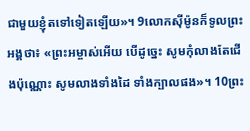ជាមួយខ្ញុំតទៅទៀតឡើយ»។ 9លោកស៊ីម៉ូនក៏ទូលព្រះអង្គថា៖ «ព្រះអម្ចាស់អើយ បើដូច្នេះ សូមកុំលាងតែជើងប៉ុណ្ណោះ សូមលាងទាំងដៃ ទាំងក្បាលផង»។ 10ព្រះ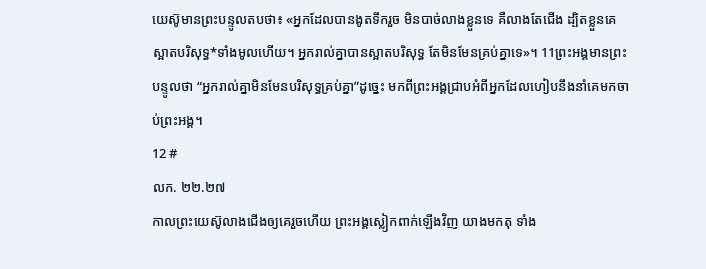យេស៊ូមានព្រះបន្ទូលតបថា៖ «អ្នកដែលបានងូតទឹករួច មិនបាច់លាងខ្លួនទេ គឺលាងតែជើង ដ្បិតខ្លួនគេស្អាតបរិសុទ្ធ*ទាំងមូលហើយ។ អ្នករាល់គ្នាបានស្អាតបរិសុទ្ធ តែមិនមែនគ្រប់គ្នាទេ»។ 11ព្រះអង្គមានព្រះបន្ទូលថា “អ្នករាល់គ្នាមិនមែនបរិសុទ្ធគ្រប់គ្នា”ដូច្នេះ មកពីព្រះអង្គជ្រាបអំពីអ្នកដែលហៀបនឹងនាំគេមកចាប់ព្រះអង្គ។
12 #
លក. ២២.២៧
កាលព្រះយេស៊ូលាងជើងឲ្យគេរួចហើយ ព្រះអង្គស្លៀកពាក់ឡើងវិញ យាងមកតុ ទាំង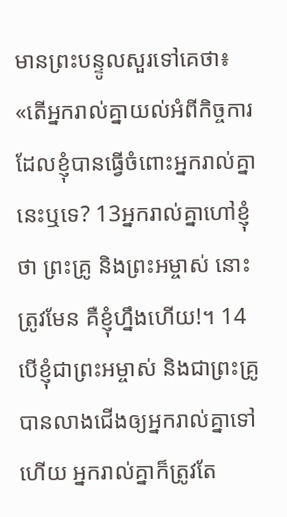មានព្រះបន្ទូលសួរទៅគេថា៖ «តើអ្នករាល់គ្នាយល់អំពីកិច្ចការ ដែលខ្ញុំបានធ្វើចំពោះអ្នករាល់គ្នានេះឬទេ? 13អ្នករាល់គ្នាហៅខ្ញុំថា ព្រះគ្រូ និងព្រះអម្ចាស់ នោះត្រូវមែន គឺខ្ញុំហ្នឹងហើយ!។ 14បើខ្ញុំជាព្រះអម្ចាស់ និងជាព្រះគ្រូ បានលាងជើងឲ្យអ្នករាល់គ្នាទៅហើយ អ្នករាល់គ្នាក៏ត្រូវតែ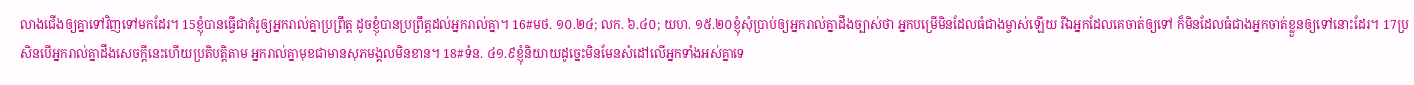លាងជើងឲ្យគ្នាទៅវិញទៅមកដែរ។ 15ខ្ញុំបានធ្វើជាគំរូឲ្យអ្នករាល់គ្នាប្រព្រឹត្ត ដូចខ្ញុំបានប្រព្រឹត្តដល់អ្នករាល់គ្នា។ 16#មថ. ១០.២៤; លក. ៦.៤០; យហ. ១៥.២០ខ្ញុំសុំប្រាប់ឲ្យអ្នករាល់គ្នាដឹងច្បាស់ថា អ្នកបម្រើមិនដែលធំជាងម្ចាស់ឡើយ រីឯអ្នកដែលគេចាត់ឲ្យទៅ ក៏មិនដែលធំជាងអ្នកចាត់ខ្លួនឲ្យទៅនោះដែរ។ 17ប្រសិនបើអ្នករាល់គ្នាដឹងសេចក្ដីនេះហើយប្រតិបត្តិតាម អ្នករាល់គ្នាមុខជាមានសុភមង្គលមិនខាន។ 18#ទំន. ៤១.៩ខ្ញុំនិយាយដូច្នេះមិនមែនសំដៅលើអ្នកទាំងអស់គ្នាទេ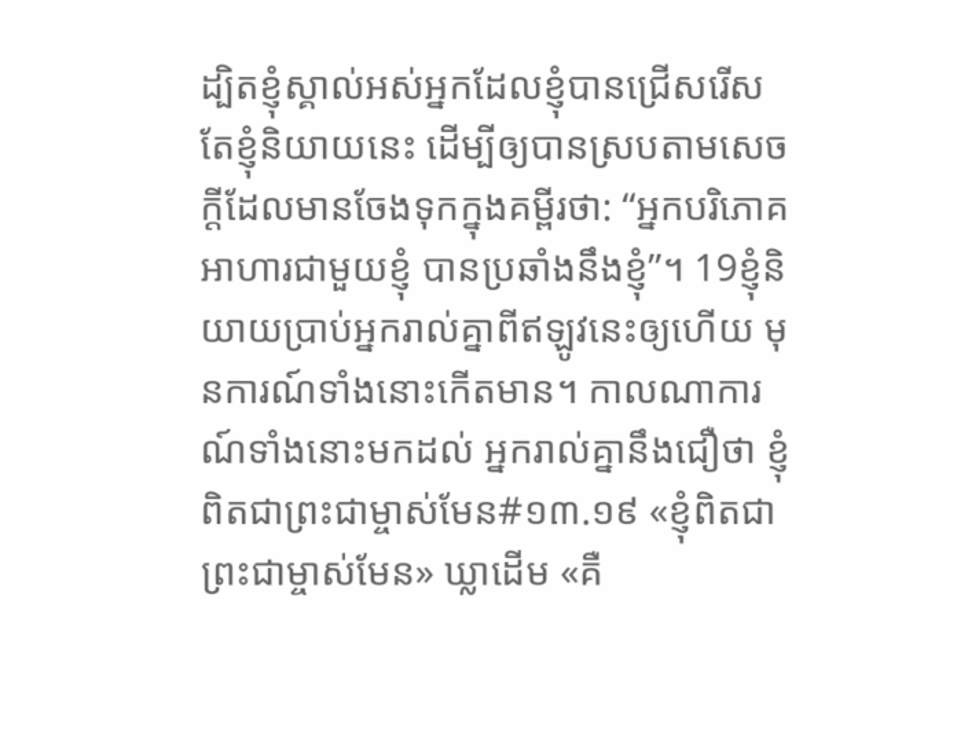ដ្បិតខ្ញុំស្គាល់អស់អ្នកដែលខ្ញុំបានជ្រើសរើស តែខ្ញុំនិយាយនេះ ដើម្បីឲ្យបានស្របតាមសេចក្ដីដែលមានចែងទុកក្នុងគម្ពីរថា: “អ្នកបរិភោគអាហារជាមួយខ្ញុំ បានប្រឆាំងនឹងខ្ញុំ”។ 19ខ្ញុំនិយាយប្រាប់អ្នករាល់គ្នាពីឥឡូវនេះឲ្យហើយ មុនការណ៍ទាំងនោះកើតមាន។ កាលណាការណ៍ទាំងនោះមកដល់ អ្នករាល់គ្នានឹងជឿថា ខ្ញុំពិតជាព្រះជាម្ចាស់មែន#១៣.១៩ «ខ្ញុំពិតជាព្រះជាម្ចាស់មែន» ឃ្លាដើម «គឺ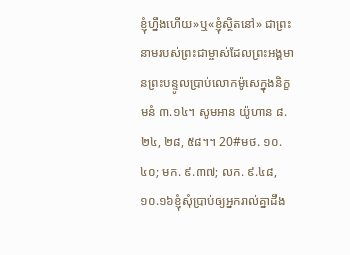ខ្ញុំហ្នឹងហើយ»ឬ«ខ្ញុំស្ថិតនៅ» ជាព្រះនាមរបស់ព្រះជាម្ចាស់ដែលព្រះអង្គមានព្រះបន្ទូលប្រាប់លោកម៉ូសេក្នុងនិក្ខមនំ ៣.១៤។ សូមអាន យ៉ូហាន ៨.២៤, ២៨, ៥៨។។ 20#មថ. ១០.៤០; មក. ៩.៣៧; លក. ៩.៤៨, ១០.១៦ខ្ញុំសុំប្រាប់ឲ្យអ្នករាល់គ្នាដឹង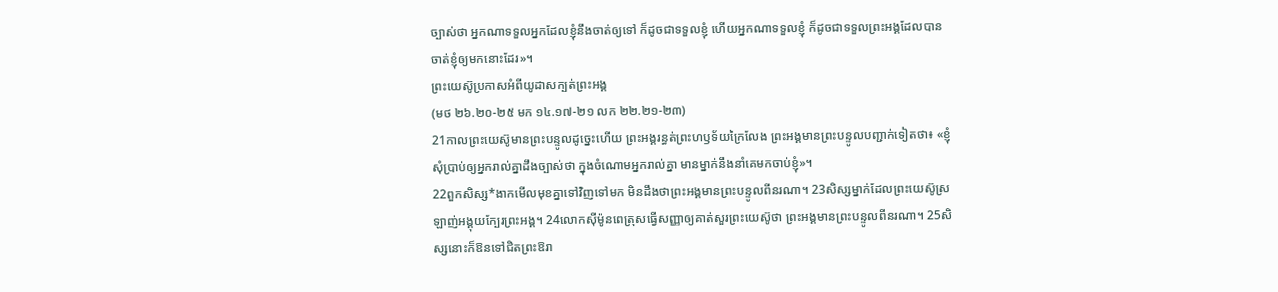ច្បាស់ថា អ្នកណាទទួលអ្នកដែលខ្ញុំនឹងចាត់ឲ្យទៅ ក៏ដូចជាទទួលខ្ញុំ ហើយអ្នកណាទទួលខ្ញុំ ក៏ដូចជាទទួលព្រះអង្គដែលបានចាត់ខ្ញុំឲ្យមកនោះដែរ»។
ព្រះយេស៊ូប្រកាសអំពីយូដាសក្បត់ព្រះអង្គ
(មថ ២៦.២០-២៥ មក ១៤.១៧-២១ លក ២២.២១-២៣)
21កាលព្រះយេស៊ូមានព្រះបន្ទូលដូច្នេះហើយ ព្រះអង្គរន្ធត់ព្រះហឫទ័យក្រៃលែង ព្រះអង្គមានព្រះបន្ទូលបញ្ជាក់ទៀតថា៖ «ខ្ញុំសុំប្រាប់ឲ្យអ្នករាល់គ្នាដឹងច្បាស់ថា ក្នុងចំណោមអ្នករាល់គ្នា មានម្នាក់នឹងនាំគេមកចាប់ខ្ញុំ»។
22ពួកសិស្ស*ងាកមើលមុខគ្នាទៅវិញទៅមក មិនដឹងថាព្រះអង្គមានព្រះបន្ទូលពីនរណា។ 23សិស្សម្នាក់ដែលព្រះយេស៊ូស្រឡាញ់អង្គុយក្បែរព្រះអង្គ។ 24លោកស៊ីម៉ូនពេត្រុសធ្វើសញ្ញាឲ្យគាត់សួរព្រះយេស៊ូថា ព្រះអង្គមានព្រះបន្ទូលពីនរណា។ 25សិស្សនោះក៏ឱនទៅជិតព្រះឱរា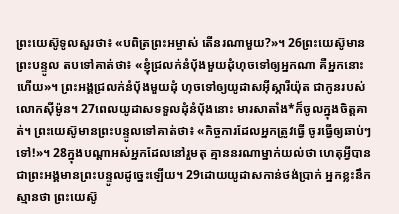ព្រះយេស៊ូទូលសួរថា៖ «បពិត្រព្រះអម្ចាស់ តើនរណាមួយ?»។ 26ព្រះយេស៊ូមានព្រះបន្ទូល តបទៅគាត់ថា៖ «ខ្ញុំជ្រលក់នំប៉័ងមួយដុំហុចទៅឲ្យអ្នកណា គឺអ្នកនោះហើយ»។ ព្រះអង្គជ្រលក់នំប៉័ងមួយដុំ ហុចទៅឲ្យយូដាសអ៊ីស្ការីយ៉ុត ជាកូនរបស់លោកស៊ីម៉ូន។ 27ពេលយូដាសទទួលដុំនំប៉័ងនោះ មារសាតាំង*ក៏ចូលក្នុងចិត្តគាត់។ ព្រះយេស៊ូមានព្រះបន្ទូលទៅគាត់ថា៖ «កិច្ចការដែលអ្នកត្រូវធ្វើ ចូរធ្វើឲ្យឆាប់ៗទៅ!»។ 28ក្នុងបណ្ដាអស់អ្នកដែលនៅរួមតុ គ្មាននរណាម្នាក់យល់ថា ហេតុអ្វីបានជាព្រះអង្គមានព្រះបន្ទូលដូច្នេះឡើយ។ 29ដោយយូដាសកាន់ថង់ប្រាក់ អ្នកខ្លះនឹកស្មានថា ព្រះយេស៊ូ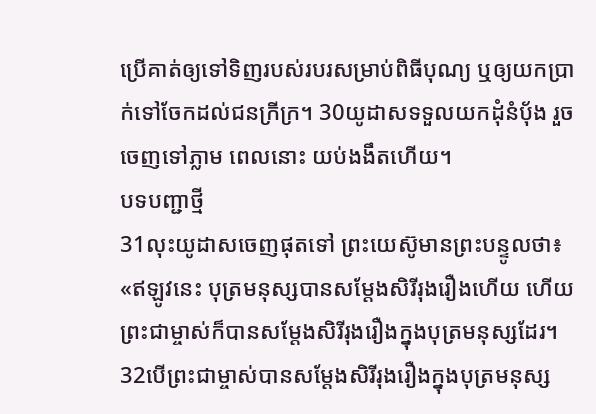ប្រើគាត់ឲ្យទៅទិញរបស់របរសម្រាប់ពិធីបុណ្យ ឬឲ្យយកប្រាក់ទៅចែកដល់ជនក្រីក្រ។ 30យូដាសទទួលយកដុំនំប៉័ង រួចចេញទៅភ្លាម ពេលនោះ យប់ងងឹតហើយ។
បទបញ្ជាថ្មី
31លុះយូដាសចេញផុតទៅ ព្រះយេស៊ូមានព្រះបន្ទូលថា៖ «ឥឡូវនេះ បុត្រមនុស្សបានសម្តែងសិរីរុងរឿងហើយ ហើយព្រះជាម្ចាស់ក៏បានសម្តែងសិរីរុងរឿងក្នុងបុត្រមនុស្សដែរ។ 32បើព្រះជាម្ចាស់បានសម្តែងសិរីរុងរឿងក្នុងបុត្រមនុស្ស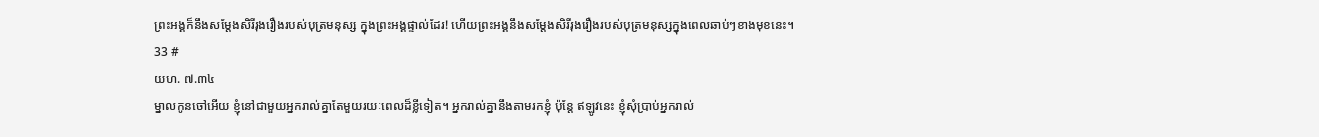ព្រះអង្គក៏នឹងសម្តែងសិរីរុងរឿងរបស់បុត្រមនុស្ស ក្នុងព្រះអង្គផ្ទាល់ដែរ! ហើយព្រះអង្គនឹងសម្តែងសិរីរុងរឿងរបស់បុត្រមនុស្សក្នុងពេលឆាប់ៗខាងមុខនេះ។
33 #
យហ. ៧.៣៤
ម្នាលកូនចៅអើយ ខ្ញុំនៅជាមួយអ្នករាល់គ្នាតែមួយរយៈពេលដ៏ខ្លីទៀត។ អ្នករាល់គ្នានឹងតាមរកខ្ញុំ ប៉ុន្តែ ឥឡូវនេះ ខ្ញុំសុំប្រាប់អ្នករាល់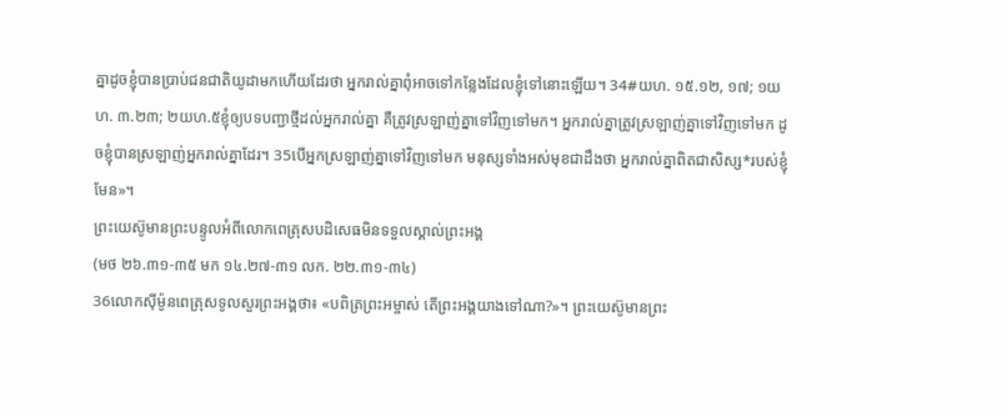គ្នាដូចខ្ញុំបានប្រាប់ជនជាតិយូដាមកហើយដែរថា អ្នករាល់គ្នាពុំអាចទៅកន្លែងដែលខ្ញុំទៅនោះឡើយ។ 34#យហ. ១៥.១២, ១៧; ១យហ. ៣.២៣; ២យហ.៥ខ្ញុំឲ្យបទបញ្ជាថ្មីដល់អ្នករាល់គ្នា គឺត្រូវស្រឡាញ់គ្នាទៅវិញទៅមក។ អ្នករាល់គ្នាត្រូវស្រឡាញ់គ្នាទៅវិញទៅមក ដូចខ្ញុំបានស្រឡាញ់អ្នករាល់គ្នាដែរ។ 35បើអ្នកស្រឡាញ់គ្នាទៅវិញទៅមក មនុស្សទាំងអស់មុខជាដឹងថា អ្នករាល់គ្នាពិតជាសិស្ស*របស់ខ្ញុំមែន»។
ព្រះយេស៊ូមានព្រះបន្ទូលអំពីលោកពេត្រុសបដិសេធមិនទទួលស្គាល់ព្រះអង្គ
(មថ ២៦.៣១-៣៥ មក ១៤.២៧-៣១ លក. ២២.៣១-៣៤)
36លោកស៊ីម៉ូនពេត្រុសទូលសួរព្រះអង្គថា៖ «បពិត្រព្រះអម្ចាស់ តើព្រះអង្គយាងទៅណា?»។ ព្រះយេស៊ូមានព្រះ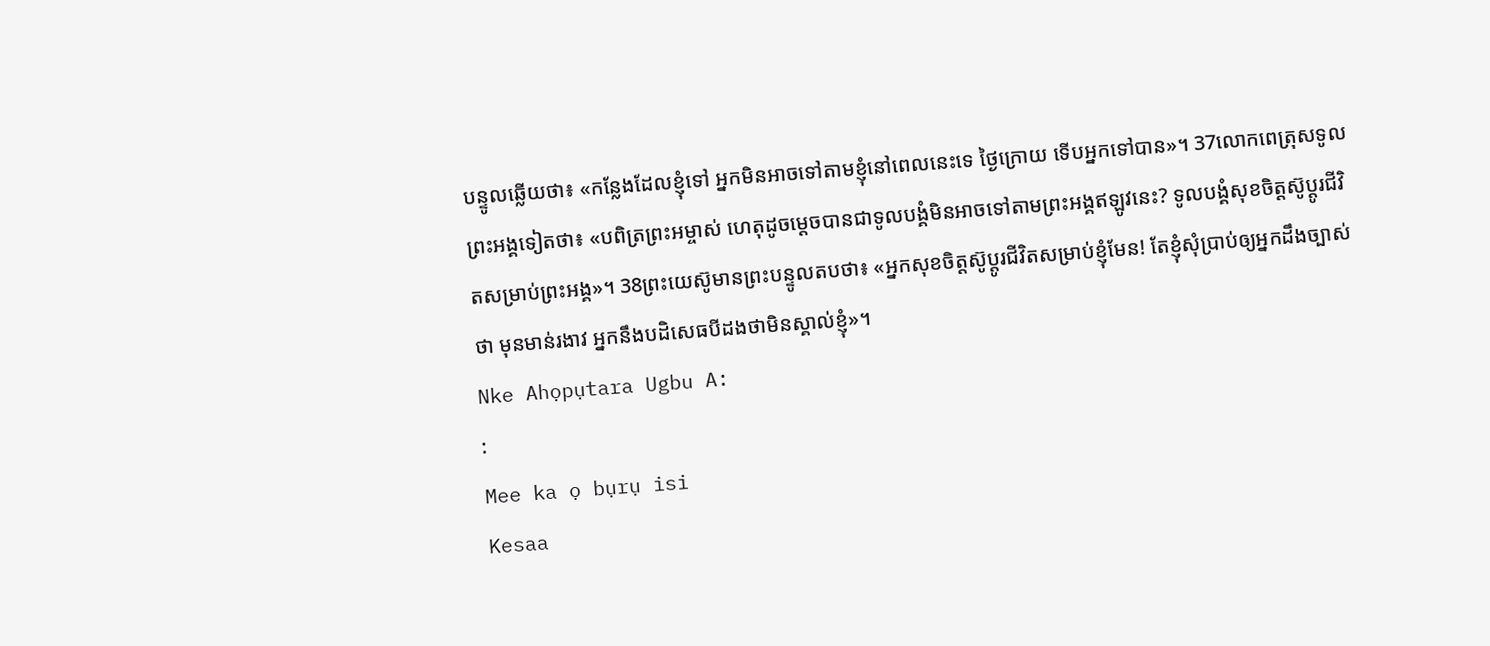បន្ទូលឆ្លើយថា៖ «កន្លែងដែលខ្ញុំទៅ អ្នកមិនអាចទៅតាមខ្ញុំនៅពេលនេះទេ ថ្ងៃក្រោយ ទើបអ្នកទៅបាន»។ 37លោកពេត្រុសទូលព្រះអង្គទៀតថា៖ «បពិត្រព្រះអម្ចាស់ ហេតុដូចម្ដេចបានជាទូលបង្គំមិនអាចទៅតាមព្រះអង្គឥឡូវនេះ? ទូលបង្គំសុខចិត្តស៊ូប្ដូរជីវិតសម្រាប់ព្រះអង្គ»។ 38ព្រះយេស៊ូមានព្រះបន្ទូលតបថា៖ «អ្នកសុខចិត្តស៊ូប្ដូរជីវិតសម្រាប់ខ្ញុំមែន! តែខ្ញុំសុំប្រាប់ឲ្យអ្នកដឹងច្បាស់ថា មុនមាន់រងាវ អ្នកនឹងបដិសេធបីដងថាមិនស្គាល់ខ្ញុំ»។
Nke Ahọpụtara Ugbu A:
:
Mee ka ọ bụrụ isi
Kesaa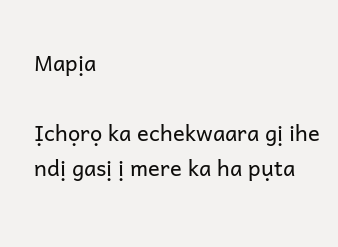Mapịa

Ịchọrọ ka echekwaara gị ihe ndị gasị ị mere ka ha pụta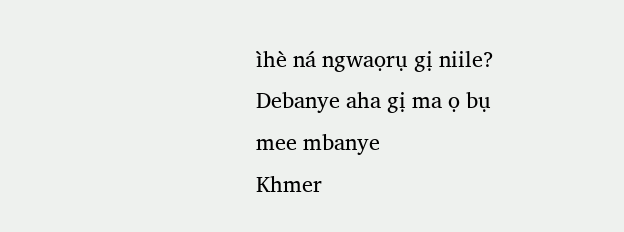ìhè ná ngwaọrụ gị niile? Debanye aha gị ma ọ bụ mee mbanye
Khmer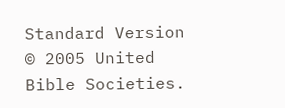Standard Version © 2005 United Bible Societies.